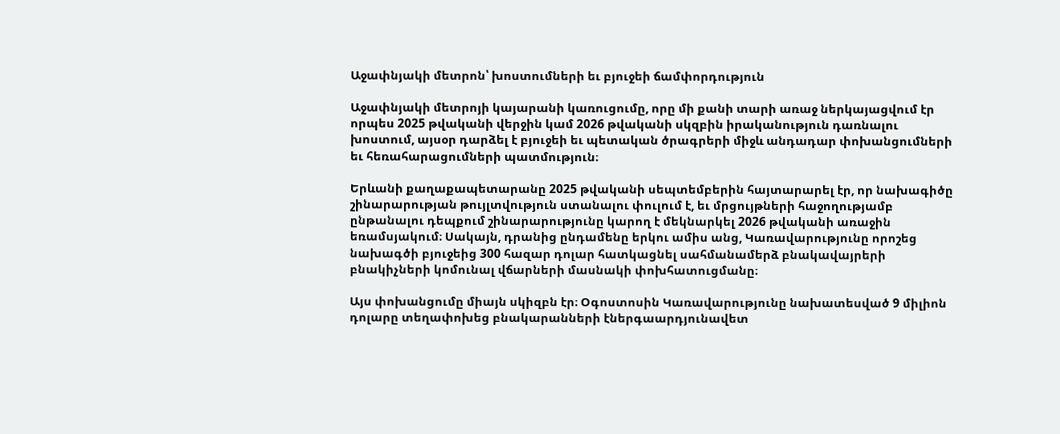Աջափնյակի մետրոն՝ խոստումների եւ բյուջեի ճամփորդություն

Աջափնյակի մետրոյի կայարանի կառուցումը, որը մի քանի տարի առաջ ներկայացվում էր որպես 2025 թվականի վերջին կամ 2026 թվականի սկզբին իրականություն դառնալու խոստում, այսօր դարձել է բյուջեի եւ պետական ծրագրերի միջև անդադար փոխանցումների եւ հեռահարացումների պատմություն։

Երևանի քաղաքապետարանը 2025 թվականի սեպտեմբերին հայտարարել էր, որ նախագիծը շինարարության թույլտվություն ստանալու փուլում է, եւ մրցույթների հաջողությամբ ընթանալու դեպքում շինարարությունը կարող է մեկնարկել 2026 թվականի առաջին եռամսյակում։ Սակայն, դրանից ընդամենը երկու ամիս անց, Կառավարությունը որոշեց նախագծի բյուջեից 300 հազար դոլար հատկացնել սահմանամերձ բնակավայրերի բնակիչների կոմունալ վճարների մասնակի փոխհատուցմանը։

Այս փոխանցումը միայն սկիզբն էր։ Օգոստոսին Կառավարությունը նախատեսված 9 միլիոն դոլարը տեղափոխեց բնակարանների էներգաարդյունավետ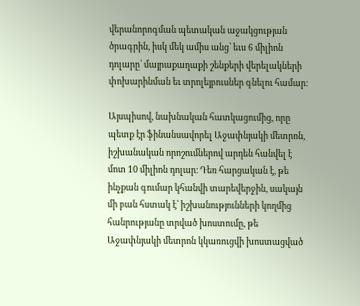վերանորոգման պետական աջակցության ծրագրին, իսկ մեկ ամիս անց՝ եւս 6 միլիոն դոլարը՝ մայրաքաղաքի շենքերի վերելակների փոխարինման եւ տրոլեյբուսներ գնելու համար։

Այսպիսով, նախնական հատկացումից, որը պետք էր ֆինանսավորել Աջափնյակի մետրոն, իշխանական որոշումներով արդեն հանվել է մոտ 10 միլիոն դոլար։ Դեռ հարցական է, թե ինչքան գումար կհանվի տարեվերջին, սակայն մի բան հստակ է՝ իշխանությունների կողմից հանրությանը տրված խոստումը, թե Աջափնյակի մետրոն կկառուցվի խոստացված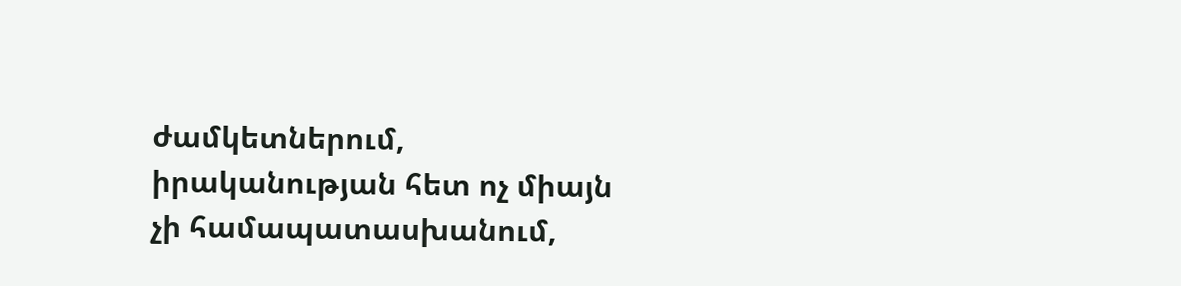ժամկետներում, իրականության հետ ոչ միայն չի համապատասխանում,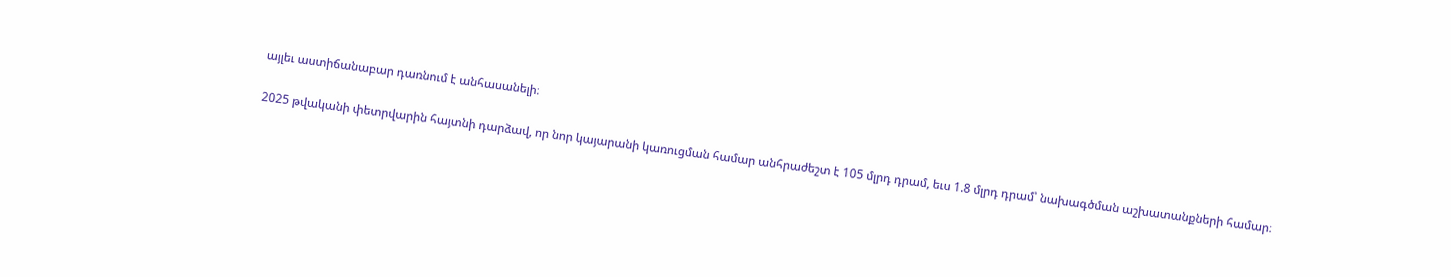այլեւ աստիճանաբար դառնում է անհասանելի։

2025 թվականի փետրվարին հայտնի դարձավ, որ նոր կայարանի կառուցման համար անհրաժեշտ է 105 մլրդ դրամ, եւս 1.8 մլրդ դրամ՝ նախագծման աշխատանքների համար։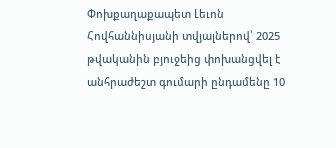Փոխքաղաքապետ Լեւոն Հովհաննիսյանի տվյալներով՝ 2025 թվականին բյուջեից փոխանցվել է անհրաժեշտ գումարի ընդամենը 10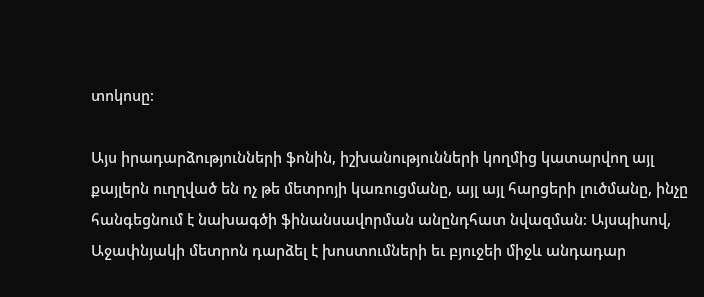տոկոսը։

Այս իրադարձությունների ֆոնին, իշխանությունների կողմից կատարվող այլ քայլերն ուղղված են ոչ թե մետրոյի կառուցմանը, այլ այլ հարցերի լուծմանը, ինչը հանգեցնում է նախագծի ֆինանսավորման անընդհատ նվազման։ Այսպիսով, Աջափնյակի մետրոն դարձել է խոստումների եւ բյուջեի միջև անդադար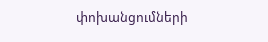փոխանցումների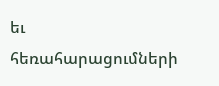եւ հեռահարացումների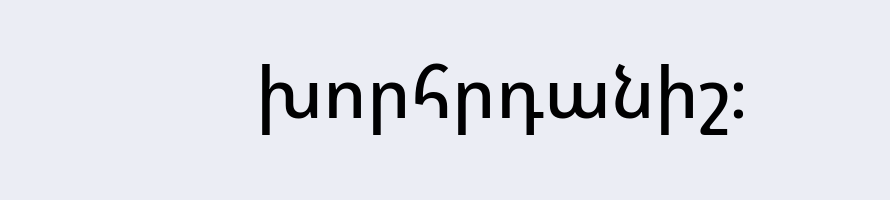խորհրդանիշ։